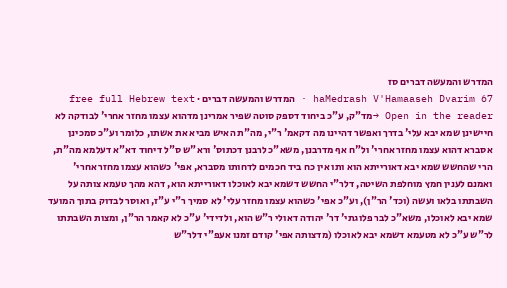המדרש והמעשה דברים סז
haMedrash V'Hamaaseh Dvarim 67 · המדרש והמעשה דברים · free full Hebrew text
Open in the reader →מד"ק, ע"כ ביחוד דספק סוטה שפיר אמרינן מדהוא עצמו מחזר אחרי' לבודקה לא חיישינן שמא יבא עלי' בדרך ואפשר דהיינו מה דקאמ' ר"י, מה"ת האיש מביא את אשתו, כלומר וע"כ סמכינן אסברא דהוא עצמו מחזר אחרי' ול"ח אף מדרבנן, משא"כ לרבנן דכתוס' ורא"ש ס"ל דיחוד דא"א דעלמא מה"ת, הרי שהחשש שמא יבא דאורייתא הוא ותו אין כח ביד חכמים לדחותו מסברא, אפי' כשהוא עצמו מחזר אחרי'
ואמנם לענין חמץ מוחלפת השיטה, דלר"י החשש דשמא יבא לאוכלו דאורייתא הוא, דהא מהך טעמא צותה על השבתתו בלאו ועשה (וכד' הר"ן), וע"כ אפי' כשהוא עצמו מחזר עלי' לא סמיך ר"י ע"ז, ואוסר לבדוק בתוך המועד שמא יבא לאוכלו, משא"כ לבר פלוגתי' דר' יהודה דאולי ר"ש הוא, ולדידי' ע"כ לא קאמר הר"ן, ומצות השבתתו לר"ש ע"כ לא מטעמא דשמא יבא לאוכלו (מדצותה אפי' קודם זמנו אעפ"י דלר"ש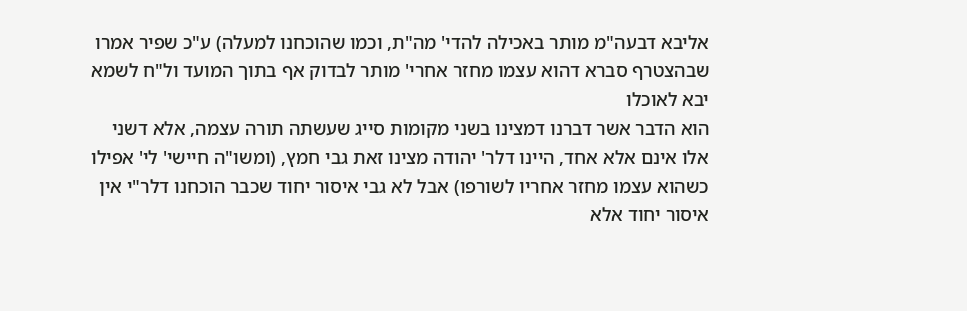אליבא דבעה"מ מותר באכילה להדי' מה"ת, וכמו שהוכחנו למעלה) ע"כ שפיר אמרו שבהצטרף סברא דהוא עצמו מחזר אחרי' מותר לבדוק אף בתוך המועד ול"ח לשמא יבא לאוכלו
הוא הדבר אשר דברנו דמצינו בשני מקומות סייג שעשתה תורה עצמה, אלא דשני אלו אינם אלא אחד, היינו דלר' יהודה מצינו זאת גבי חמץ, (ומשו"ה חיישי' לי' אפילו כשהוא עצמו מחזר אחריו לשורפו) אבל לא גבי איסור יחוד שכבר הוכחנו דלר"י אין איסור יחוד אלא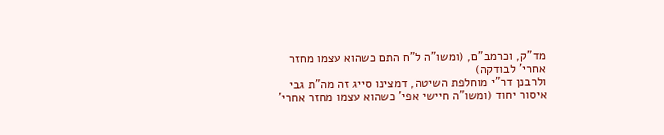מד"ק, וכרמב"ם, (ומשו"ה ל"ח התם כשהוא עצמו מחזר אחרי' לבודקה)
ולרבנן דר"י מוחלפת השיטה, דמצינו סייג זה מה"ת גבי איסור יחוד (ומשו"ה חיישי אפי' כשהוא עצמו מחזר אחרי'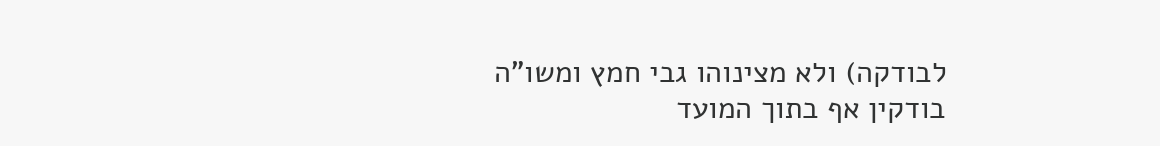לבודקה) ולא מצינוהו גבי חמץ ומשו"ה בודקין אף בתוך המועד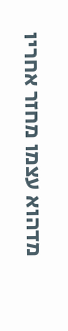מדהוא עצמו מחזר אחריו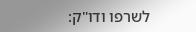לשרפו ודו"ק: